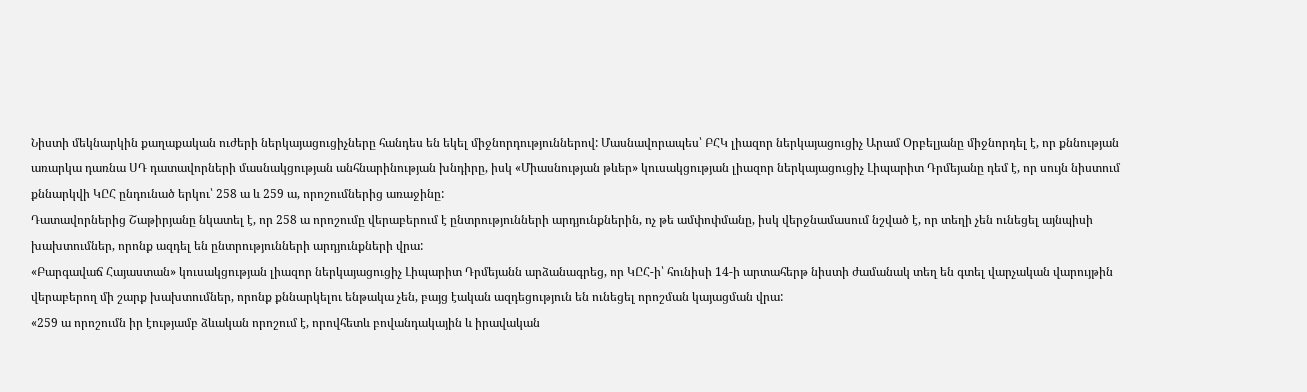Նիստի մեկնարկին քաղաքական ուժերի ներկայացուցիչները հանդես են եկել միջնորդություններով: Մասնավորապես՝ ԲՀԿ լիազոր ներկայացուցիչ Արամ Օրբելյանը միջնորդել է, որ քննության առարկա դառնա ՍԴ դատավորների մասնակցության անհնարինության խնդիրը, իսկ «Միասնության թևեր» կուսակցության լիազոր ներկայացուցիչ Լիպարիտ Դրմեյանը դեմ է, որ սույն նիստում քննարկվի ԿԸՀ ընդունած երկու՝ 258 ա և 259 ա, որոշումներից առաջինը:
Դատավորներից Շաթիրյանը նկատել է, որ 258 ա որոշումը վերաբերում է ընտրությունների արդյունքներին, ոչ թե ամփոփմանը, իսկ վերջնամասում նշված է, որ տեղի չեն ունեցել այնպիսի խախտումներ, որոնք ազդել են ընտրությունների արդյունքների վրա:
«Բարգավաճ Հայաստան» կուսակցության լիազոր ներկայացուցիչ Լիպարիտ Դրմեյանն արձանագրեց, որ ԿԸՀ-ի՝ հունիսի 14-ի արտահերթ նիստի ժամանակ տեղ են գտել վարչական վարույթին վերաբերող մի շարք խախտումներ, որոնք քննարկելու ենթակա չեն, բայց էական ազդեցություն են ունեցել որոշման կայացման վրա:
«259 ա որոշումն իր էությամբ ձևական որոշում է, որովհետև բովանդակային և իրավական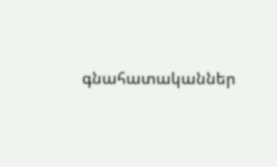գնահատականներ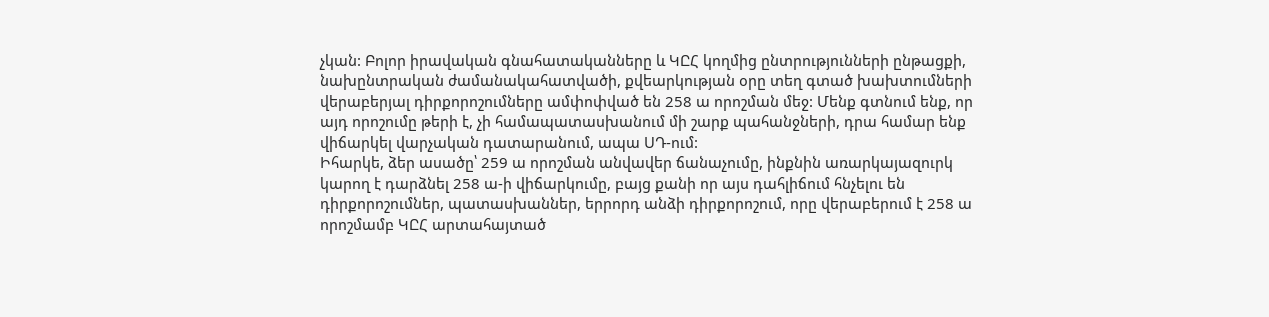չկան: Բոլոր իրավական գնահատականները և ԿԸՀ կողմից ընտրությունների ընթացքի, նախընտրական ժամանակահատվածի, քվեարկության օրը տեղ գտած խախտումների վերաբերյալ դիրքորոշումները ամփոփված են 258 ա որոշման մեջ: Մենք գտնում ենք, որ այդ որոշումը թերի է, չի համապատասխանում մի շարք պահանջների, դրա համար ենք վիճարկել վարչական դատարանում, ապա ՍԴ-ում:
Իհարկե, ձեր ասածը՝ 259 ա որոշման անվավեր ճանաչումը, ինքնին առարկայազուրկ կարող է դարձնել 258 ա-ի վիճարկումը, բայց քանի որ այս դահլիճում հնչելու են դիրքորոշումներ, պատասխաններ, երրորդ անձի դիրքորոշում, որը վերաբերում է 258 ա որոշմամբ ԿԸՀ արտահայտած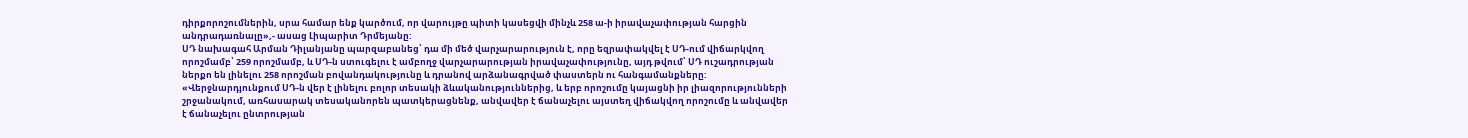դիրքորոշումներին, սրա համար ենք կարծում, որ վարույթը պիտի կասեցվի մինչև 258 ա-ի իրավաչափության հարցին անդրադառնալը»,- ասաց Լիպարիտ Դրմեյանը:
ՍԴ նախագահ Արման Դիլանյանը պարզաբանեց՝ դա մի մեծ վարչարարություն է, որը եզրափակվել է ՍԴ-ում վիճարկվող որոշմամբ՝ 259 որոշմամբ, և ՍԴ-ն ստուգելու է ամբողջ վարչարարության իրավաչափությունը, այդ թվում՝ ՍԴ ուշադրության ներքո են լինելու 258 որոշման բովանդակությունը և դրանով արձանագրված փաստերն ու հանգամանքները:
«Վերջնարդյունքում ՍԴ-ն վեր է լինելու բոլոր տեսակի ձևականություններից, և երբ որոշումը կայացնի իր լիազորությունների շրջանակում, առհասարակ տեսականորեն պատկերացնենք, անվավեր է ճանաչելու այստեղ վիճակվող որոշումը և անվավեր է ճանաչելու ընտրության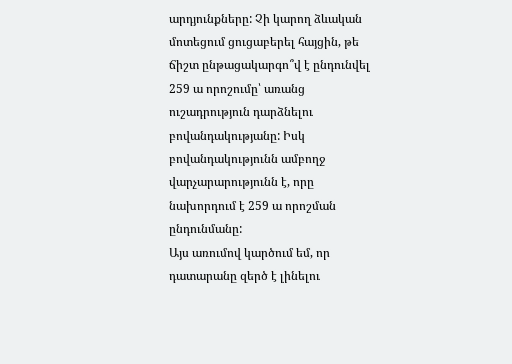արդյունքները: Չի կարող ձևական մոտեցում ցուցաբերել հայցին, թե ճիշտ ընթացակարգո՞վ է ընդունվել 259 ա որոշումը՝ առանց ուշադրություն դարձնելու բովանդակությանը: Իսկ բովանդակությունն ամբողջ վարչարարությունն է, որը նախորդում է 259 ա որոշման ընդունմանը:
Այս առումով կարծում եմ, որ դատարանը զերծ է լինելու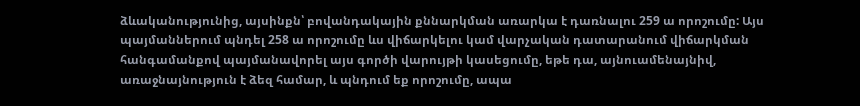ձևականությունից, այսինքն՝ բովանդակային քննարկման առարկա է դառնալու 259 ա որոշումը: Այս պայմաններում պնդել 258 ա որոշումը ևս վիճարկելու կամ վարչական դատարանում վիճարկման հանգամանքով պայմանավորել այս գործի վարույթի կասեցումը, եթե դա, այնուամենայնիվ, առաջնայնություն է ձեզ համար, և պնդում եք որոշումը, ապա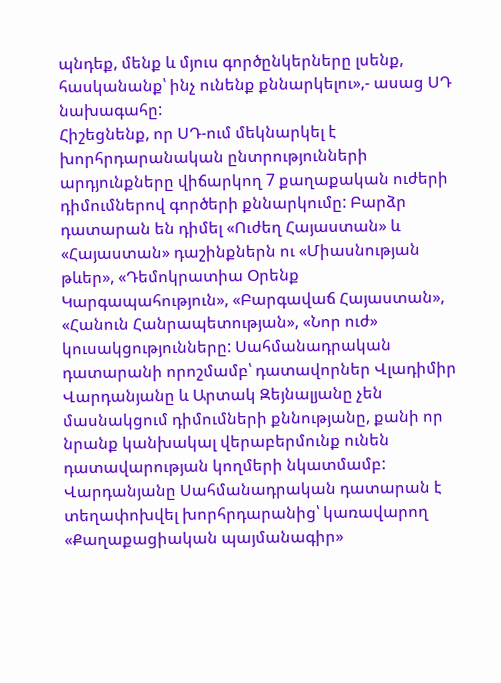պնդեք, մենք և մյուս գործընկերները լսենք, հասկանանք՝ ինչ ունենք քննարկելու»,- ասաց ՍԴ նախագահը:
Հիշեցնենք, որ ՍԴ-ում մեկնարկել է խորհրդարանական ընտրությունների արդյունքները վիճարկող 7 քաղաքական ուժերի դիմումներով գործերի քննարկումը: Բարձր դատարան են դիմել «Ուժեղ Հայաստան» և «Հայաստան» դաշինքներն ու «Միասնության թևեր», «Դեմոկրատիա Օրենք Կարգապահություն», «Բարգավաճ Հայաստան», «Հանուն Հանրապետության», «Նոր ուժ» կուսակցությունները: Սահմանադրական դատարանի որոշմամբ՝ դատավորներ Վլադիմիր Վարդանյանը և Արտակ Զեյնալյանը չեն մասնակցում դիմումների քննությանը, քանի որ նրանք կանխակալ վերաբերմունք ունեն դատավարության կողմերի նկատմամբ: Վարդանյանը Սահմանադրական դատարան է տեղափոխվել խորհրդարանից՝ կառավարող «Քաղաքացիական պայմանագիր»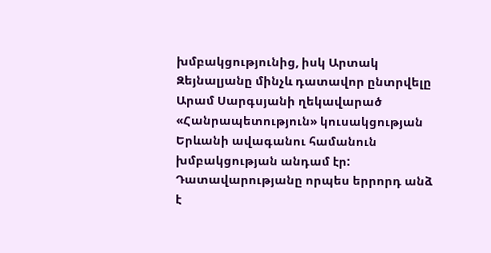խմբակցությունից, իսկ Արտակ Զեյնալյանը մինչև դատավոր ընտրվելը Արամ Սարգսյանի ղեկավարած «Հանրապետություն» կուսակցության Երևանի ավագանու համանուն խմբակցության անդամ էր:
Դատավարությանը որպես երրորդ անձ է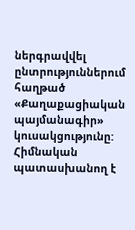ներգրավվել ընտրություններում հաղթած «Քաղաքացիական պայմանագիր» կուսակցությունը: Հիմնական պատասխանող է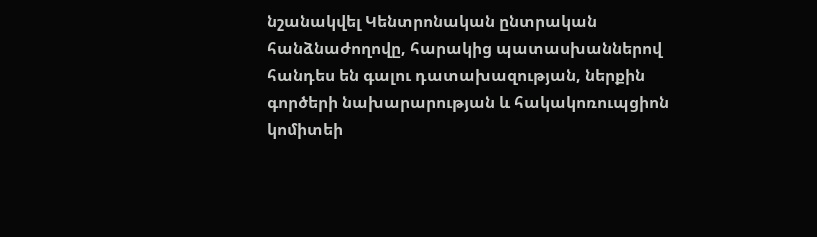նշանակվել Կենտրոնական ընտրական հանձնաժողովը, հարակից պատասխաններով հանդես են գալու դատախազության, ներքին գործերի նախարարության և հակակոռուպցիոն կոմիտեի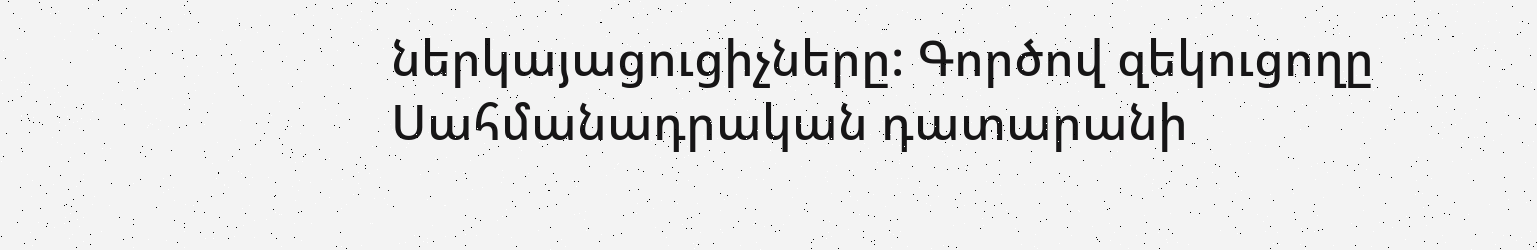ներկայացուցիչները: Գործով զեկուցողը Սահմանադրական դատարանի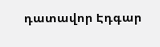դատավոր Էդգար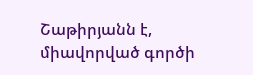Շաթիրյանն է, միավորված գործի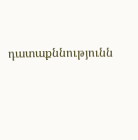դատաքննությունն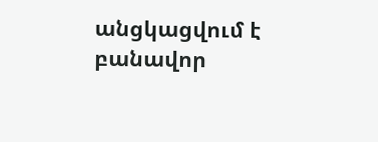անցկացվում է բանավոր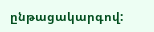ընթացակարգով: